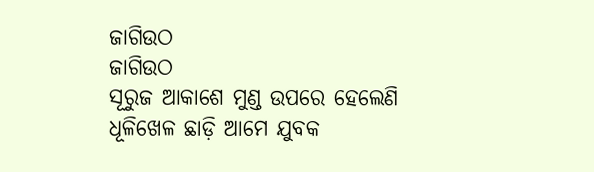ଜାଗିଉଠ
ଜାଗିଉଠ
ସୂରୁଜ ଆକାଶେ ମୁଣ୍ଡ ଉପରେ ହେଲେଣି
ଧୂଳିଖେଳ ଛାଡ଼ି ଆମେ ଯୁବକ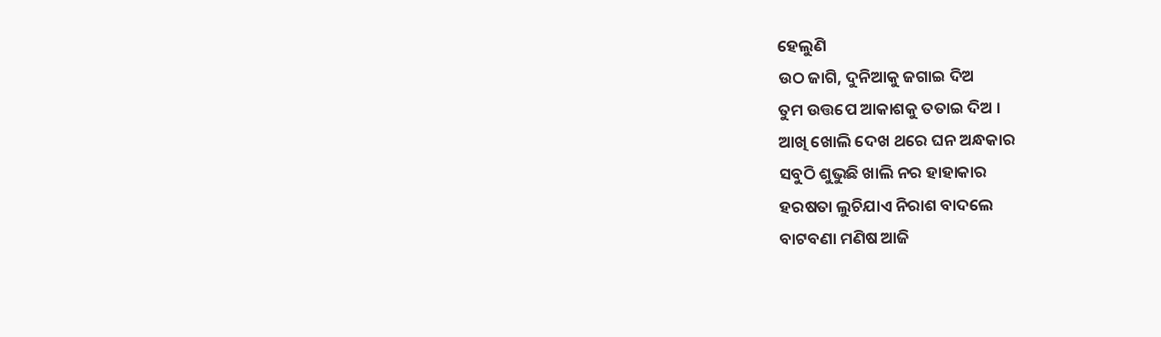ହେଲୁଣି
ଉଠ ଜାଗି, ଦୁନିଆକୁ ଜଗାଇ ଦିଅ
ତୁମ ଉତ୍ତପେ ଆକାଶକୁ ତତାଇ ଦିଅ ।
ଆଖି ଖୋଲି ଦେଖ ଥରେ ଘନ ଅନ୍ଧକାର
ସବୁଠି ଶୁଭୁଛି ଖାଲି ନର ହାହାକାର
ହରଷତା ଲୁଚିଯାଏ ନିରାଶ ବାଦଲେ
ବାଟବଣା ମଣିଷ ଆଜି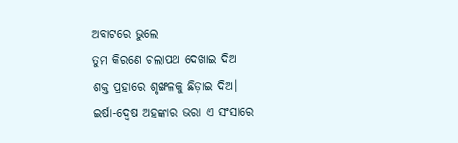ଅବାଟରେ ଭୁଲେ
ତୁମ କିରଣେ ଚଲାପଥ ଦେଖାଇ ଦିଅ
ଶକ୍ତ ପ୍ରହାରେ ଶୃଙ୍ଖଳକୁ ଛିଡ଼ାଇ ଦିଅ।
ଇର୍ଷା-ଦ୍ୱେଷ ଅହଙ୍କାର ଭରା ଏ ସଂସାରେ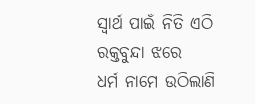ସ୍ୱାର୍ଥ ପାଇଁ ନିତି ଏଠି ରକ୍ତବୁନ୍ଦା ଝରେ
ଧର୍ମ ନାମେ ଉଠିଲାଣି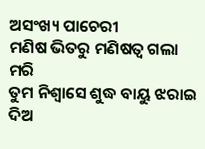ଅସଂଖ୍ୟ ପାଚେରୀ
ମଣିଷ ଭିତରୁ ମଣିଷତ୍ୱ ଗଲା ମରି
ତୁମ ନିଶ୍ବାସେ ଶୁଦ୍ଧ ବାୟୁ ଝରାଇ ଦିଅ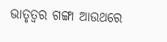ଭାତୃତ୍ୱର ଗଙ୍ଗା ଆଉଥରେ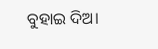ବୁହାଇ ଦିଅ।